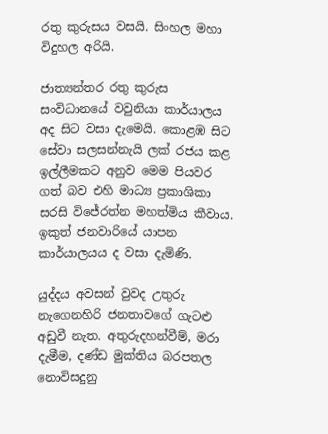රතු කුරුසය වසයි. සිංහල මහා විදුහල අරියි.

ජාත්‍යන්තර රතු කුරුස සංවිධානයේ වවුනියා කාර්යාලය අද සිට වසා දැමෙයි. කොළඹ සිට සේවා සලසන්නැයි ලක් රජය කළ ඉල්ලීමකට අනුව මෙම පියවර ගත් බව එහි මාධ්‍ය ප්‍රකාශිකා සරසි විජේරත්න මහත්මිය කීවාය. ඉකුත් ජනවාරියේ යාපන කාර්යාලයය ද වසා දැමිණි.

යුද්දය අවසන් වුවද උතුරු නැගෙනහිරි ජනතාවගේ ගැටළු අඩුවී නැත. අතුරුදහන්වීම්, මරා දැමීම, දණ්ඩ මුක්තිය බරපතල නොවිසදුනු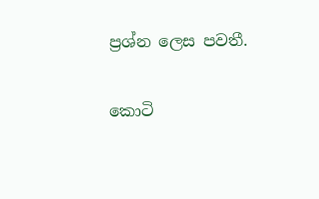ප්‍රශ්න ලෙස පවතී.

කොටි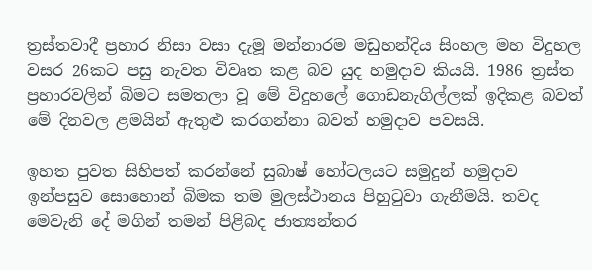ත්‍රස්තවාදී ප්‍රහාර නිසා වසා දැමූ මන්නාරම මඩුහන්දිය සිංහල මහ විදුහල වසර 26කට පසු නැවත විවෘත කළ බව යුද හමුදාව කියයි. 1986 ත්‍රස්ත ප්‍රහාරවලින් බිමට සමතලා වූ මේ විදුහලේ ගොඩනැගිල්ලක් ඉදිකළ බවත් මේ දිනවල ළමයින් ඇතුළු කරගන්නා බවත් හමුදාව පවසයි.

ඉහත පුවත සිහිපත් කරන්නේ සුබාෂ් හෝටලයට සමුදුන් හමුදාව ඉන්පසුව සොහොන් බිමක තම මුලස්ථානය පිහුටුවා ගැනීමයි. තවද මෙවැනි දේ මගින් තමන් පිළිබද ජාත්‍යන්තර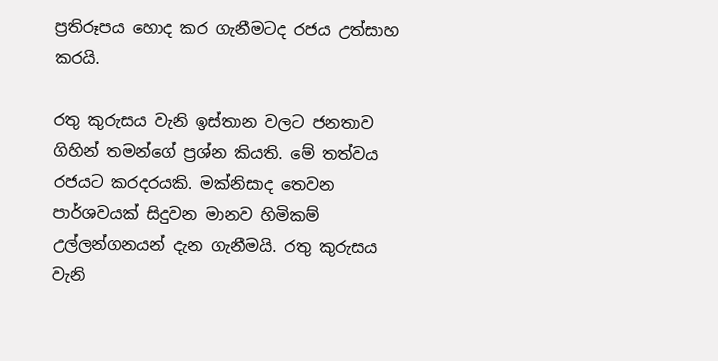ප්‍රතිරූපය හොද කර ගැනීමටද රජය උත්සාහ කරයි.

රතු කුරුසය වැනි ඉස්තාන වලට ජනතාව ගිහින් තමන්ගේ ප්‍රශ්න කියති. මේ තත්වය රජයට කරදරයකි. මක්නිසාද තෙවන පාර්ශවයක් සිදුවන මානව හිමිකම් උල්ලන්ගනයන් දැන ගැනීමයි. රතු කුරුසය වැනි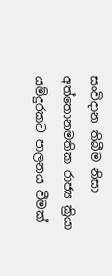සංවිදාන තිබීම නිසා අත්තොනමතික රාජ්‍ය ක්‍රියා යම්දුරකට පාලනය වීමක්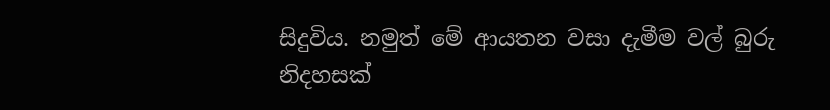සිදුවිය. නමුත් මේ ආයතන වසා දැමීම වල් බුරු නිදහසක්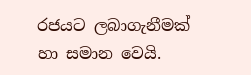රජයට ලබාගැනීමක් හා සමාන වෙයි.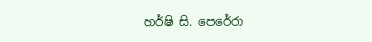හර්ෂි සි. පෙරේරා